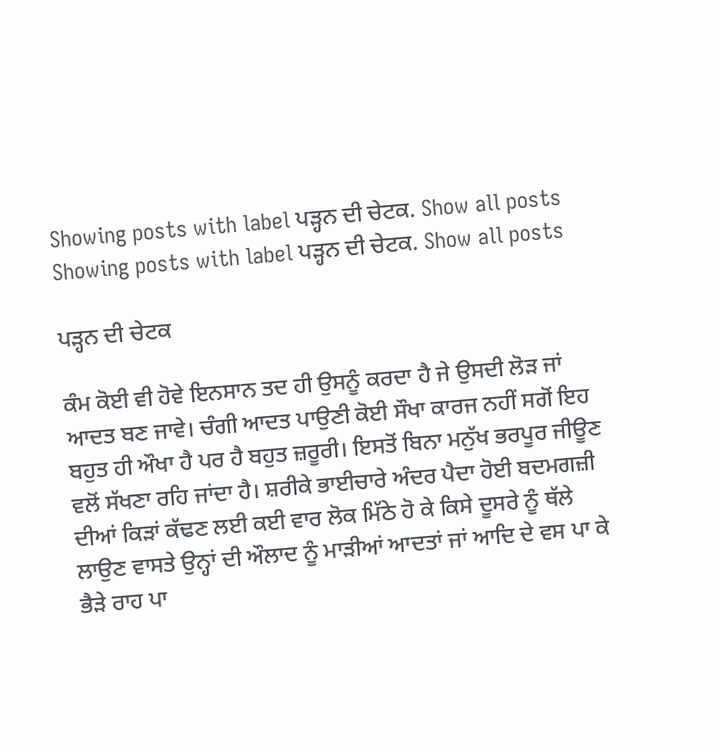Showing posts with label ਪੜ੍ਹਨ ਦੀ ਚੇਟਕ. Show all posts
Showing posts with label ਪੜ੍ਹਨ ਦੀ ਚੇਟਕ. Show all posts

ਪੜ੍ਹਨ ਦੀ ਚੇਟਕ

ਕੰਮ ਕੋਈ ਵੀ ਹੋਵੇ ਇਨਸਾਨ ਤਦ ਹੀ ਉਸਨੂੰ ਕਰਦਾ ਹੈ ਜੇ ਉਸਦੀ ਲੋੜ ਜਾਂ ਆਦਤ ਬਣ ਜਾਵੇ। ਚੰਗੀ ਆਦਤ ਪਾਉਣੀ ਕੋਈ ਸੌਖਾ ਕਾਰਜ ਨਹੀਂ ਸਗੋਂ ਇਹ ਬਹੁਤ ਹੀ ਔਖਾ ਹੈ ਪਰ ਹੈ ਬਹੁਤ ਜ਼ਰੂਰੀ। ਇਸਤੋਂ ਬਿਨਾ ਮਨੁੱਖ ਭਰਪੂਰ ਜੀਊਣ ਵਲੋਂ ਸੱਖਣਾ ਰਹਿ ਜਾਂਦਾ ਹੈ। ਸ਼ਰੀਕੇ ਭਾਈਚਾਰੇ ਅੰਦਰ ਪੈਦਾ ਹੋਈ ਬਦਮਗਜ਼ੀ ਦੀਆਂ ਕਿੜਾਂ ਕੱਢਣ ਲਈ ਕਈ ਵਾਰ ਲੋਕ ਮਿੱਠੇ ਹੋ ਕੇ ਕਿਸੇ ਦੂਸਰੇ ਨੂੰ ਥੱਲੇ ਲਾਉਣ ਵਾਸਤੇ ਉਨ੍ਹਾਂ ਦੀ ਔਲਾਦ ਨੂੰ ਮਾੜੀਆਂ ਆਦਤਾਂ ਜਾਂ ਆਦਿ ਦੇ ਵਸ ਪਾ ਕੇ ਭੈੜੇ ਰਾਹ ਪਾ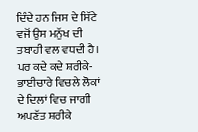ਦਿੰਦੇ ਹਨ ਜਿਸ ਦੇ ਸਿੱਟੇ ਵਜੋਂ ਉਸ ਮਨੁੱਖ ਦੀ ਤਬਾਹੀ ਵਲ ਵਧਦੀ ਹੈ। ਪਰ ਕਦੇ ਕਦੇ ਸ਼ਰੀਕੇ-ਭਾਈਚਾਰੇ ਵਿਚਲੇ ਲੋਕਾਂ ਦੇ ਦਿਲਾਂ ਵਿਚ ਜਾਗੀ ਅਪਣੱਤ ਸ਼ਰੀਕੇ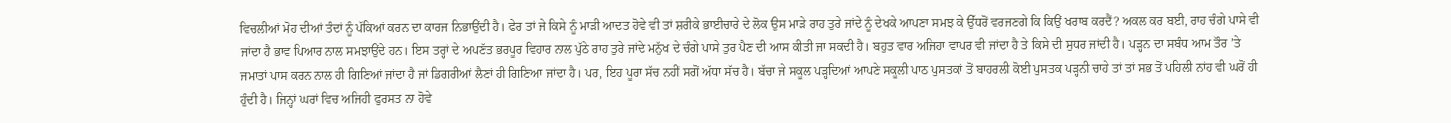ਵਿਚਲੀਆਂ ਮੋਹ ਦੀਆਂ ਤੰਦਾਂ ਨੂੰ ਪੱਕਿਆਂ ਕਰਨ ਦਾ ਕਾਰਜ ਨਿਭਾਉਂਦੀ ਹੈ। ਫੇਰ ਤਾਂ ਜੇ ਕਿਸੇ ਨੂੰ ਮਾੜੀ ਆਦਤ ਹੋਵੇ ਵੀ ਤਾਂ ਸ਼ਰੀਕੇ ਭਾਈਚਾਰੇ ਦੇ ਲੋਕ ਉਸ ਮਾੜੇ ਰਾਹ ਤੁਰੇ ਜਾਂਦੇ ਨੂੰ ਦੇਖਕੇ ਆਪਣਾ ਸਮਝ ਕੇ ਉੱਧਰੋਂ ਵਰਜਣਗੇ ਕਿ ਕਿਉਂ ਖਰਾਬ ਕਰਦੈਂ? ਅਕਲ ਕਰ ਬਈ, ਰਾਹ ਚੰਗੇ ਪਾਸੇ ਵੀ ਜਾਂਦਾ ਹੈ ਭਾਵ ਪਿਆਰ ਨਾਲ ਸਮਝਾਉਂਦੇ ਹਨ। ਇਸ ਤਰ੍ਹਾਂ ਦੇ ਅਪਣੱਤ ਭਰਪੂਰ ਵਿਹਾਰ ਨਾਲ ਪੁੱਠੇ ਰਾਹ ਤੁਰੇ ਜਾਂਦੇ ਮਨੁੱਖ ਦੇ ਚੰਗੇ ਪਾਸੇ ਤੁਰ ਪੈਣ ਦੀ ਆਸ ਕੀਤੀ ਜਾ ਸਕਦੀ ਹੈ। ਬਹੁਤ ਵਾਰ ਅਜਿਹਾ ਵਾਪਰ ਵੀ ਜਾਂਦਾ ਹੈ ਤੇ ਕਿਸੇ ਦੀ ਸੁਧਰ ਜਾਂਦੀ ਹੈ। ਪੜ੍ਹਨ ਦਾ ਸਬੰਧ ਆਮ ਤੌਰ ’ਤੇ ਜਮਾਤਾਂ ਪਾਸ ਕਰਨ ਨਾਲ ਹੀ ਗਿਣਿਆਂ ਜਾਂਦਾ ਹੈ ਜਾਂ ਡਿਗਰੀਆਂ ਲੈਣਾਂ ਹੀ ਗਿਣਿਆ ਜਾਂਦਾ ਹੈ। ਪਰ, ਇਹ ਪੂਰਾ ਸੱਚ ਨਹੀਂ ਸਗੋਂ ਅੱਧਾ ਸੱਚ ਹੈ। ਬੱਚਾ ਜੇ ਸਕੂਲ ਪੜ੍ਹਦਿਆਂ ਆਪਣੇ ਸਕੂਲੀ ਪਾਠ ਪੁਸਤਕਾਂ ਤੋਂ ਬਾਹਰਲੀ ਕੋਈ ਪੁਸਤਕ ਪੜ੍ਹਨੀ ਚਾਹੇ ਤਾਂ ਤਾਂ ਸਭ ਤੋਂ ਪਹਿਲੀ ਨਾਂਹ ਵੀ ਘਰੋਂ ਹੀ ਹੁੰਦੀ ਹੈ। ਜਿਨ੍ਹਾਂ ਘਰਾਂ ਵਿਚ ਅਜਿਹੀ ਫੁਰਸਤ ਨਾ ਹੋਵੇ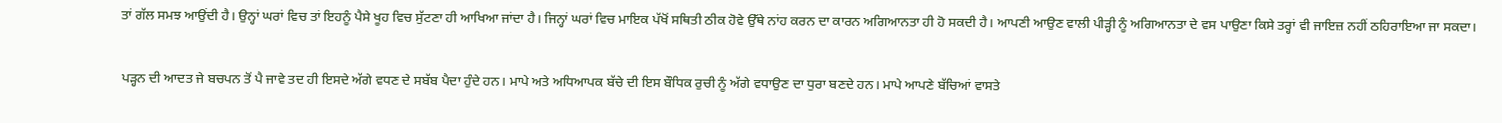ਤਾਂ ਗੱਲ ਸਮਝ ਆਉਂਦੀ ਹੈ। ਉਨ੍ਹਾਂ ਘਰਾਂ ਵਿਚ ਤਾਂ ਇਹਨੂੰ ਪੈਸੇ ਖੂਹ ਵਿਚ ਸੁੱਟਣਾ ਹੀ ਆਖਿਆ ਜਾਂਦਾ ਹੈ। ਜਿਨ੍ਹਾਂ ਘਰਾਂ ਵਿਚ ਮਾਇਕ ਪੱਖੋਂ ਸਥਿਤੀ ਠੀਕ ਹੋਵੇ ਉੱਥੇ ਨਾਂਹ ਕਰਨ ਦਾ ਕਾਰਨ ਅਗਿਆਨਤਾ ਹੀ ਹੋ ਸਕਦੀ ਹੈ। ਆਪਣੀ ਆਉਣ ਵਾਲੀ ਪੀੜ੍ਹੀ ਨੂੰ ਅਗਿਆਨਤਾ ਦੇ ਵਸ ਪਾਉਣਾ ਕਿਸੇ ਤਰ੍ਹਾਂ ਵੀ ਜਾਇਜ਼ ਨਹੀਂ ਠਹਿਰਾਇਆ ਜਾ ਸਕਦਾ।

ਪੜ੍ਹਨ ਦੀ ਆਦਤ ਜੇ ਬਚਪਨ ਤੋਂ ਪੈ ਜਾਵੇ ਤਦ ਹੀ ਇਸਦੇ ਅੱਗੇ ਵਧਣ ਦੇ ਸਬੱਬ ਪੈਦਾ ਹੁੰਦੇ ਹਨ। ਮਾਪੇ ਅਤੇ ਅਧਿਆਪਕ ਬੱਚੇ ਦੀ ਇਸ ਬੌਧਿਕ ਰੁਚੀ ਨੂੰ ਅੱਗੇ ਵਧਾਉਣ ਦਾ ਧੁਰਾ ਬਣਦੇ ਹਨ। ਮਾਪੇ ਆਪਣੇ ਬੱਚਿਆਂ ਵਾਸਤੇ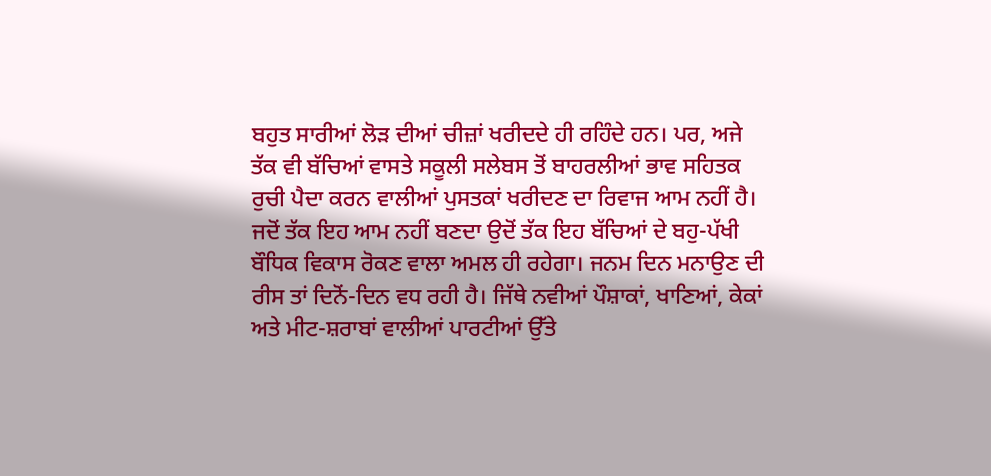ਬਹੁਤ ਸਾਰੀਆਂ ਲੋੜ ਦੀਆਂ ਚੀਜ਼ਾਂ ਖਰੀਦਦੇ ਹੀ ਰਹਿੰਦੇ ਹਨ। ਪਰ, ਅਜੇ ਤੱਕ ਵੀ ਬੱਚਿਆਂ ਵਾਸਤੇ ਸਕੂਲੀ ਸਲੇਬਸ ਤੋਂ ਬਾਹਰਲੀਆਂ ਭਾਵ ਸਹਿਤਕ ਰੁਚੀ ਪੈਦਾ ਕਰਨ ਵਾਲੀਆਂ ਪੁਸਤਕਾਂ ਖਰੀਦਣ ਦਾ ਰਿਵਾਜ ਆਮ ਨਹੀਂ ਹੈ। ਜਦੋਂ ਤੱਕ ਇਹ ਆਮ ਨਹੀਂ ਬਣਦਾ ਉਦੋਂ ਤੱਕ ਇਹ ਬੱਚਿਆਂ ਦੇ ਬਹੁ-ਪੱਖੀ ਬੌਧਿਕ ਵਿਕਾਸ ਰੋਕਣ ਵਾਲਾ ਅਮਲ ਹੀ ਰਹੇਗਾ। ਜਨਮ ਦਿਨ ਮਨਾਉਣ ਦੀ ਰੀਸ ਤਾਂ ਦਿਨੋਂ-ਦਿਨ ਵਧ ਰਹੀ ਹੈ। ਜਿੱਥੇ ਨਵੀਆਂ ਪੌਸ਼ਾਕਾਂ, ਖਾਣਿਆਂ, ਕੇਕਾਂ ਅਤੇ ਮੀਟ-ਸ਼ਰਾਬਾਂ ਵਾਲੀਆਂ ਪਾਰਟੀਆਂ ਉੱਤੇ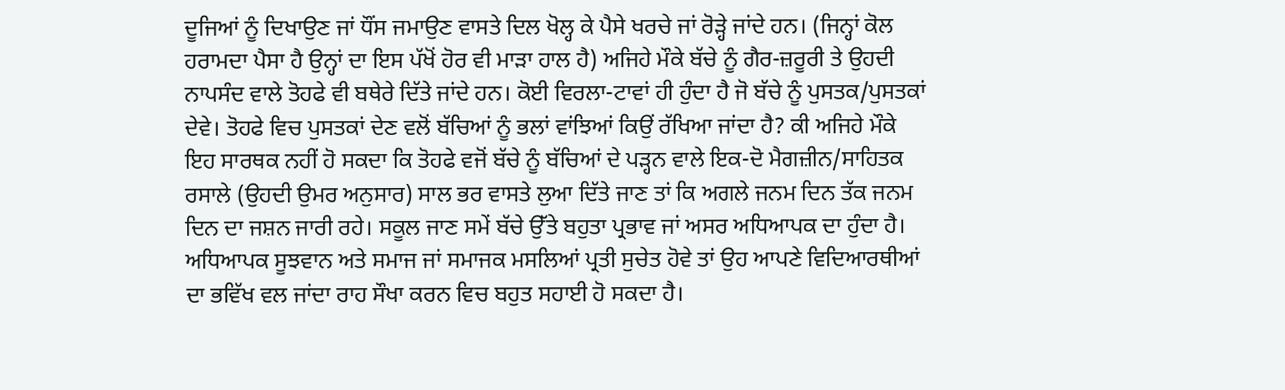ਦੂਜਿਆਂ ਨੂੰ ਦਿਖਾਉਣ ਜਾਂ ਧੌਂਸ ਜਮਾਉਣ ਵਾਸਤੇ ਦਿਲ ਖੋਲ੍ਹ ਕੇ ਪੈਸੇ ਖਰਚੇ ਜਾਂ ਰੋੜ੍ਹੇ ਜਾਂਦੇ ਹਨ। (ਜਿਨ੍ਹਾਂ ਕੋਲ ਹਰਾਮਦਾ ਪੈਸਾ ਹੈ ਉਨ੍ਹਾਂ ਦਾ ਇਸ ਪੱਖੋਂ ਹੋਰ ਵੀ ਮਾੜਾ ਹਾਲ ਹੈ) ਅਜਿਹੇ ਮੌਕੇ ਬੱਚੇ ਨੂੰ ਗੈਰ-ਜ਼ਰੂਰੀ ਤੇ ਉਹਦੀ ਨਾਪਸੰਦ ਵਾਲੇ ਤੋਹਫੇ ਵੀ ਬਥੇਰੇ ਦਿੱਤੇ ਜਾਂਦੇ ਹਨ। ਕੋਈ ਵਿਰਲਾ-ਟਾਵਾਂ ਹੀ ਹੁੰਦਾ ਹੈ ਜੋ ਬੱਚੇ ਨੂੰ ਪੁਸਤਕ/ਪੁਸਤਕਾਂ ਦੇਵੇ। ਤੋਹਫੇ ਵਿਚ ਪੁਸਤਕਾਂ ਦੇਣ ਵਲੋਂ ਬੱਚਿਆਂ ਨੂੰ ਭਲਾਂ ਵਾਂਝਿਆਂ ਕਿਉਂ ਰੱਖਿਆ ਜਾਂਦਾ ਹੈ? ਕੀ ਅਜਿਹੇ ਮੌਕੇ ਇਹ ਸਾਰਥਕ ਨਹੀਂ ਹੋ ਸਕਦਾ ਕਿ ਤੋਹਫੇ ਵਜੋਂ ਬੱਚੇ ਨੂੰ ਬੱਚਿਆਂ ਦੇ ਪੜ੍ਹਨ ਵਾਲੇ ਇਕ-ਦੋ ਮੈਗਜ਼ੀਨ/ਸਾਹਿਤਕ ਰਸਾਲੇ (ਉਹਦੀ ਉਮਰ ਅਨੁਸਾਰ) ਸਾਲ ਭਰ ਵਾਸਤੇ ਲੁਆ ਦਿੱਤੇ ਜਾਣ ਤਾਂ ਕਿ ਅਗਲੇ ਜਨਮ ਦਿਨ ਤੱਕ ਜਨਮ ਦਿਨ ਦਾ ਜਸ਼ਨ ਜਾਰੀ ਰਹੇ। ਸਕੂਲ ਜਾਣ ਸਮੇਂ ਬੱਚੇ ਉੱਤੇ ਬਹੁਤਾ ਪ੍ਰਭਾਵ ਜਾਂ ਅਸਰ ਅਧਿਆਪਕ ਦਾ ਹੁੰਦਾ ਹੈ। ਅਧਿਆਪਕ ਸੂਝਵਾਨ ਅਤੇ ਸਮਾਜ ਜਾਂ ਸਮਾਜਕ ਮਸਲਿਆਂ ਪ੍ਰਤੀ ਸੁਚੇਤ ਹੋਵੇ ਤਾਂ ਉਹ ਆਪਣੇ ਵਿਦਿਆਰਥੀਆਂ ਦਾ ਭਵਿੱਖ ਵਲ ਜਾਂਦਾ ਰਾਹ ਸੌਖਾ ਕਰਨ ਵਿਚ ਬਹੁਤ ਸਹਾਈ ਹੋ ਸਕਦਾ ਹੈ।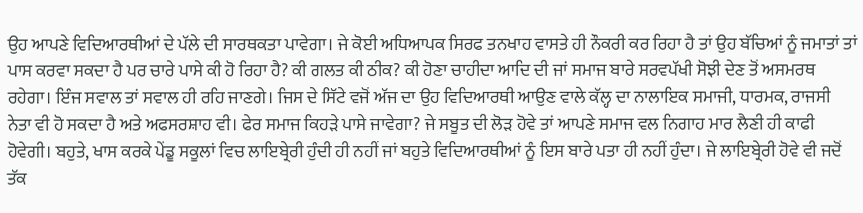ਉਹ ਆਪਣੇ ਵਿਦਿਆਰਥੀਆਂ ਦੇ ਪੱਲੇ ਦੀ ਸਾਰਥਕਤਾ ਪਾਵੇਗਾ। ਜੇ ਕੋਈ ਅਧਿਆਪਕ ਸਿਰਫ ਤਨਖਾਹ ਵਾਸਤੇ ਹੀ ਨੌਕਰੀ ਕਰ ਰਿਹਾ ਹੈ ਤਾਂ ਉਹ ਬੱਚਿਆਂ ਨੂੰ ਜਮਾਤਾਂ ਤਾਂ ਪਾਸ ਕਰਵਾ ਸਕਦਾ ਹੈ ਪਰ ਚਾਰੇ ਪਾਸੇ ਕੀ ਹੋ ਰਿਹਾ ਹੈ? ਕੀ ਗਲਤ ਕੀ ਠੀਕ? ਕੀ ਹੋਣਾ ਚਾਹੀਦਾ ਆਦਿ ਦੀ ਜਾਂ ਸਮਾਜ ਬਾਰੇ ਸਰਵਪੱਖੀ ਸੋਝੀ ਦੇਣ ਤੋਂ ਅਸਮਰਥ ਰਹੇਗਾ। ਇੰਜ ਸਵਾਲ ਤਾਂ ਸਵਾਲ ਹੀ ਰਹਿ ਜਾਣਗੇ। ਜਿਸ ਦੇ ਸਿੱਟੇ ਵਜੋਂ ਅੱਜ ਦਾ ਉਹ ਵਿਦਿਆਰਥੀ ਆਉਣ ਵਾਲੇ ਕੱਲ੍ਹ ਦਾ ਨਾਲਾਇਕ ਸਮਾਜੀ, ਧਾਰਮਕ, ਰਾਜਸੀ ਨੇਤਾ ਵੀ ਹੋ ਸਕਦਾ ਹੈ ਅਤੇ ਅਫਸਰਸ਼ਾਹ ਵੀ। ਫੇਰ ਸਮਾਜ ਕਿਹੜੇ ਪਾਸੇ ਜਾਵੇਗਾ? ਜੇ ਸਬੂਤ ਦੀ ਲੋੜ ਹੋਵੇ ਤਾਂ ਆਪਣੇ ਸਮਾਜ ਵਲ ਨਿਗਾਹ ਮਾਰ ਲੈਣੀ ਹੀ ਕਾਫੀ ਹੋਵੇਗੀ। ਬਹੁਤੇ, ਖਾਸ ਕਰਕੇ ਪੇਂਡੂ ਸਕੂਲਾਂ ਵਿਚ ਲਾਇਬ੍ਰੇਰੀ ਹੁੰਦੀ ਹੀ ਨਹੀਂ ਜਾਂ ਬਹੁਤੇ ਵਿਦਿਆਰਥੀਆਂ ਨੂੰ ਇਸ ਬਾਰੇ ਪਤਾ ਹੀ ਨਹੀਂ ਹੁੰਦਾ। ਜੇ ਲਾਇਬ੍ਰੇਰੀ ਹੋਵੇ ਵੀ ਜਦੋਂ ਤੱਕ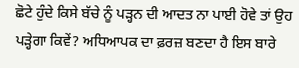ਛੋਟੇ ਹੁੰਦੇ ਕਿਸੇ ਬੱਚੇ ਨੂੰ ਪੜ੍ਹਨ ਦੀ ਆਦਤ ਨਾ ਪਾਈ ਹੋਵੇ ਤਾਂ ਉਹ ਪੜ੍ਹੇਗਾ ਕਿਵੇਂ? ਅਧਿਆਪਕ ਦਾ ਫ਼ਰਜ਼ ਬਣਦਾ ਹੈ ਇਸ ਬਾਰੇ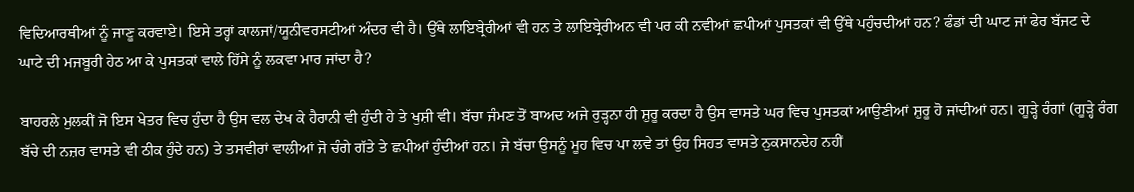ਵਿਦਿਆਰਥੀਆਂ ਨੂੰ ਜਾਣੂ ਕਰਵਾਏ। ਇਸੇ ਤਰ੍ਹਾਂ ਕਾਲਜਾਂ/ਯੂਨੀਵਰਸਟੀਆਂ ਅੰਦਰ ਵੀ ਹੈ। ਉੱਥੇ ਲਾਇਬ੍ਰੇਰੀਆਂ ਵੀ ਹਨ ਤੇ ਲਾਇਬ੍ਰੇਰੀਅਨ ਵੀ ਪਰ ਕੀ ਨਵੀਆਂ ਛਪੀਆਂ ਪੁਸਤਕਾਂ ਵੀ ਉੱਥੇ ਪਹੁੰਚਦੀਆਂ ਹਨ? ਫੰਡਾਂ ਦੀ ਘਾਟ ਜਾਂ ਫੇਰ ਬੱਜਟ ਦੇ ਘਾਟੇ ਦੀ ਮਜਬੂਰੀ ਹੇਠ ਆ ਕੇ ਪੁਸਤਕਾਂ ਵਾਲੇ ਹਿੱਸੇ ਨੂੰ ਲਕਵਾ ਮਾਰ ਜਾਂਦਾ ਹੈ?

ਬਾਹਰਲੇ ਮੁਲਕੀਂ ਜੋ ਇਸ ਖੇਤਰ ਵਿਚ ਹੁੰਦਾ ਹੈ ਉਸ ਵਲ ਦੇਖ ਕੇ ਹੈਰਾਨੀ ਵੀ ਹੁੰਦੀ ਹੇ ਤੇ ਖੁਸ਼ੀ ਵੀ। ਬੱਚਾ ਜੰਮਣ ਤੋਂ ਬਾਅਦ ਅਜੇ ਰੁੜ੍ਹਨਾ ਹੀ ਸ਼ੁਰੂ ਕਰਦਾ ਹੈ ਉਸ ਵਾਸਤੇ ਘਰ ਵਿਚ ਪੁਸਤਕਾਂ ਆਉਣੀਆਂ ਸ਼ੁਰੂ ਹੋ ਜਾਂਦੀਆਂ ਹਨ। ਗੂੜ੍ਹੇ ਰੰਗਾਂ (ਗੂੜ੍ਹੇ ਰੰਗ ਬੱਚੇ ਦੀ ਨਜ਼ਰ ਵਾਸਤੇ ਵੀ ਠੀਕ ਹੁੰਦੇ ਹਨ) ਤੇ ਤਸਵੀਰਾਂ ਵਾਲੀਆਂ ਜੋ ਚੰਗੇ ਗੱਤੇ ਤੇ ਛਪੀਆਂ ਹੁੰਦੀਆਂ ਹਨ। ਜੇ ਬੱਚਾ ਉਸਨੂੰ ਮੂਹ ਵਿਚ ਪਾ ਲਵੇ ਤਾਂ ਉਹ ਸਿਹਤ ਵਾਸਤੇ ਨੁਕਸਾਨਦੇਹ ਨਹੀਂ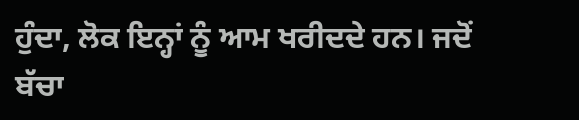ਹੁੰਦਾ, ਲੋਕ ਇਨ੍ਹਾਂ ਨੂੰ ਆਮ ਖਰੀਦਦੇ ਹਨ। ਜਦੋਂ ਬੱਚਾ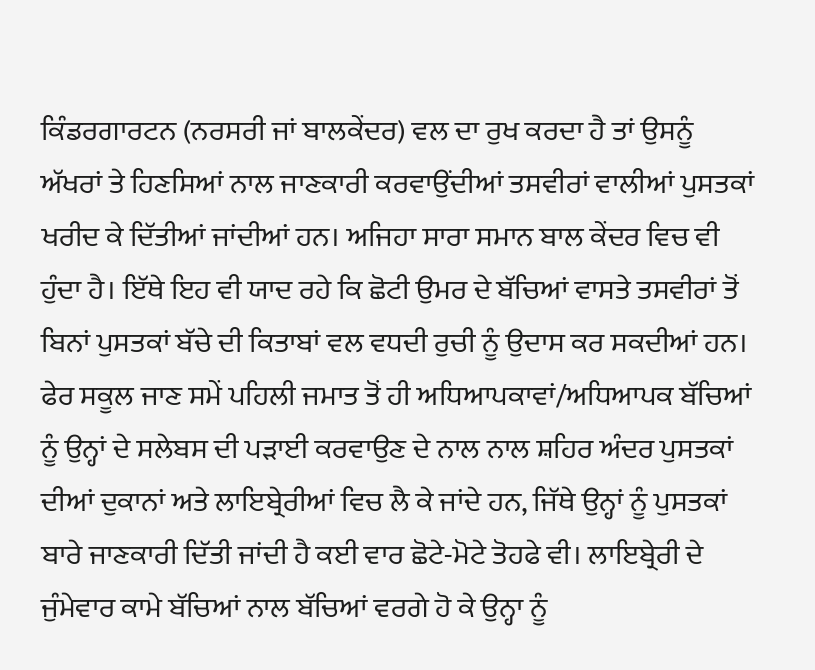ਕਿੰਡਰਗਾਰਟਨ (ਨਰਸਰੀ ਜਾਂ ਬਾਲਕੇਂਦਰ) ਵਲ ਦਾ ਰੁਖ ਕਰਦਾ ਹੈ ਤਾਂ ਉਸਨੂੰ ਅੱਖਰਾਂ ਤੇ ਹਿਣਸਿਆਂ ਨਾਲ ਜਾਣਕਾਰੀ ਕਰਵਾਉਂਦੀਆਂ ਤਸਵੀਰਾਂ ਵਾਲੀਆਂ ਪੁਸਤਕਾਂ ਖਰੀਦ ਕੇ ਦਿੱਤੀਆਂ ਜਾਂਦੀਆਂ ਹਨ। ਅਜਿਹਾ ਸਾਰਾ ਸਮਾਨ ਬਾਲ ਕੇਂਦਰ ਵਿਚ ਵੀ ਹੁੰਦਾ ਹੈ। ਇੱਥੇ ਇਹ ਵੀ ਯਾਦ ਰਹੇ ਕਿ ਛੋਟੀ ਉਮਰ ਦੇ ਬੱਚਿਆਂ ਵਾਸਤੇ ਤਸਵੀਰਾਂ ਤੋਂ ਬਿਨਾਂ ਪੁਸਤਕਾਂ ਬੱਚੇ ਦੀ ਕਿਤਾਬਾਂ ਵਲ ਵਧਦੀ ਰੁਚੀ ਨੂੰ ਉਦਾਸ ਕਰ ਸਕਦੀਆਂ ਹਨ। ਫੇਰ ਸਕੂਲ ਜਾਣ ਸਮੇਂ ਪਹਿਲੀ ਜਮਾਤ ਤੋਂ ਹੀ ਅਧਿਆਪਕਾਵਾਂ/ਅਧਿਆਪਕ ਬੱਚਿਆਂ ਨੂੰ ਉਨ੍ਹਾਂ ਦੇ ਸਲੇਬਸ ਦੀ ਪੜਾਈ ਕਰਵਾਉਣ ਦੇ ਨਾਲ ਨਾਲ ਸ਼ਹਿਰ ਅੰਦਰ ਪੁਸਤਕਾਂ ਦੀਆਂ ਦੁਕਾਨਾਂ ਅਤੇ ਲਾਇਬ੍ਰੇਰੀਆਂ ਵਿਚ ਲੈ ਕੇ ਜਾਂਦੇ ਹਨ, ਜਿੱਥੇ ਉਨ੍ਹਾਂ ਨੂੰ ਪੁਸਤਕਾਂ ਬਾਰੇ ਜਾਣਕਾਰੀ ਦਿੱਤੀ ਜਾਂਦੀ ਹੈ ਕਈ ਵਾਰ ਛੋਟੇ-ਮੋਟੇ ਤੋਹਫੇ ਵੀ। ਲਾਇਬ੍ਰੇਰੀ ਦੇ ਜੁੰਮੇਵਾਰ ਕਾਮੇ ਬੱਚਿਆਂ ਨਾਲ ਬੱਚਿਆਂ ਵਰਗੇ ਹੋ ਕੇ ਉਨ੍ਹਾ ਨੂੰ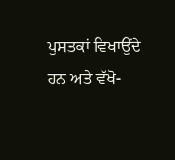ਪੁਸਤਕਾਂ ਵਿਖਾਉਂਦੇ ਹਨ ਅਤੇ ਵੱਖੋ-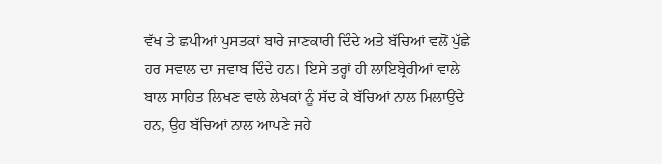ਵੱਖ ਤੇ ਛਪੀਆਂ ਪੁਸਤਕਾਂ ਬਾਰੇ ਜਾਣਕਾਰੀ ਦਿੰਦੇ ਅਤੇ ਬੱਚਿਆਂ ਵਲੋਂ ਪੁੱਛੇ ਹਰ ਸਵਾਲ ਦਾ ਜਵਾਬ ਦਿੰਦੇ ਹਨ। ਇਸੇ ਤਰ੍ਹਾਂ ਹੀ ਲਾਇਬ੍ਰੇਰੀਆਂ ਵਾਲੇ ਬਾਲ ਸਾਹਿਤ ਲਿਖਣ ਵਾਲੇ ਲੇਖਕਾਂ ਨੂੰ ਸੱਦ ਕੇ ਬੱਚਿਆਂ ਨਾਲ ਮਿਲਾਉਂਦੇ ਹਨ, ਉਹ ਬੱਚਿਆਂ ਨਾਲ ਆਪਣੇ ਜਹੇ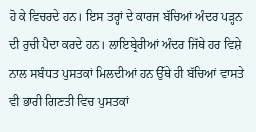ਹੋ ਕੇ ਵਿਚਰਦੇ ਹਨ। ਇਸ ਤਰ੍ਹਾਂ ਦੇ ਕਾਰਜ ਬੱਚਿਆਂ ਅੰਦਰ ਪੜ੍ਹਨ ਦੀ ਰੁਚੀ ਪੈਦਾ ਕਰਦੇ ਹਨ। ਲਾਇਬ੍ਰੇਰੀਆਂ ਅੰਦਰ ਜਿੱਥੇ ਹਰ ਵਿਸ਼ੇ ਨਾਲ ਸਬੰਧਤ ਪੁਸਤਕਾਂ ਮਿਲਦੀਆਂ ਹਨ ਉੱਥੇ ਹੀ ਬੱਚਿਆਂ ਵਾਸਤੇ ਵੀ ਭਾਰੀ ਗਿਣਤੀ ਵਿਚ ਪੁਸਤਕਾਂ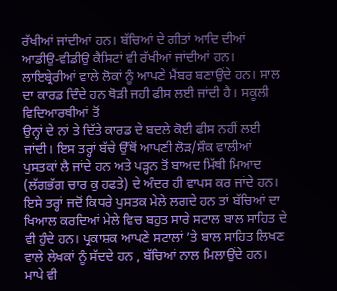ਰੱਖੀਆਂ ਜਾਂਦੀਆਂ ਹਨ। ਬੱਚਿਆਂ ਦੇ ਗੀਤਾਂ ਆਦਿ ਦੀਆਂ ਆਡੀਉ-ਵੀਡੀਉ ਕੈਸਿਟਾਂ ਵੀ ਰੱਖੀਆਂ ਜਾਂਦੀਆਂ ਹਨ।
ਲਾਇਬ੍ਰੇਰੀਆਂ ਵਾਲੇ ਲੋਕਾਂ ਨੂੰ ਆਪਣੇ ਮੈਂਬਰ ਬਣਾਉਂਦੇ ਹਨ। ਸਾਲ ਦਾ ਕਾਰਡ ਦਿੰਦੇ ਹਨ ਥੋੜੀ ਜਹੀ ਫੀਸ ਲਈ ਜਾਂਦੀ ਹੈ। ਸਕੂਲੀ ਵਿਦਿਆਰਥੀਆਂ ਤੋਂ
ਉਨ੍ਹਾਂ ਦੇ ਨਾਂ ਤੇ ਦਿੱਤੇ ਕਾਰਡ ਦੇ ਬਦਲੇ ਕੋਈ ਫੀਸ ਨਹੀਂ ਲਈ ਜਾਂਦੀ। ਇਸ ਤਰ੍ਹਾਂ ਬੱਚੇ ਉੱਥੋਂ ਆਪਣੀ ਲੋੜ/ਸ਼ੌਕ ਵਾਲੀਆਂ ਪੁਸਤਕਾਂ ਲੈ ਜਾਂਦੇ ਹਨ ਅਤੇ ਪੜ੍ਹਨ ਤੋਂ ਬਾਅਦ ਮਿੱਥੀ ਮਿਆਦ (ਲੱਗਭੱਗ ਚਾਰ ਕੁ ਹਫਤੇ) ਦੇ ਅੰਦਰ ਹੀ ਵਾਪਸ ਕਰ ਜਾਂਦੇ ਹਨ। ਇਸੇ ਤਰ੍ਹਾਂ ਜਦੋਂ ਕਿਧਰੇ ਪੁਸਤਕ ਮੇਲੇ ਲਗਦੇ ਹਨ ਤਾਂ ਬੱਚਿਆਂ ਦਾ ਖਿਆਲ ਕਰਦਿਆਂ ਮੇਲੇ ਵਿਚ ਬਹੁਤ ਸਾਰੇ ਸਟਾਲ ਬਾਲ ਸਾਹਿਤ ਦੇ ਵੀ ਹੁੰਦੇ ਹਨ। ਪ੍ਰਕਾਸ਼ਕ ਆਪਣੇ ਸਟਾਲਾਂ ’ਤੇ ਬਾਲ ਸਾਹਿਤ ਲਿਖਣ ਵਾਲੇ ਲੇਖਕਾਂ ਨੂੰ ਸੱਦਦੇ ਹਨ , ਬੱਚਿਆਂ ਨਾਲ ਮਿਲਾਉਂਦੇ ਹਨ। ਮਾਪੇ ਵੀ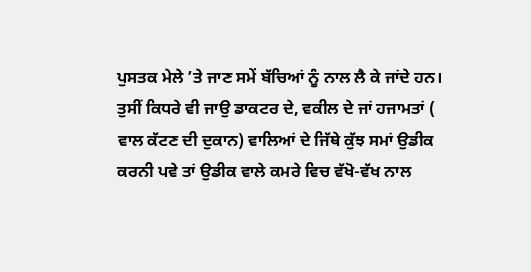ਪੁਸਤਕ ਮੇਲੇ ’ਤੇ ਜਾਣ ਸਮੇਂ ਬੱਚਿਆਂ ਨੂੰ ਨਾਲ ਲੈ ਕੇ ਜਾਂਦੇ ਹਨ।
ਤੁਸੀਂ ਕਿਧਰੇ ਵੀ ਜਾਉ ਡਾਕਟਰ ਦੇ, ਵਕੀਲ ਦੇ ਜਾਂ ਹਜਾਮਤਾਂ ( ਵਾਲ ਕੱਟਣ ਦੀ ਦੁਕਾਨ) ਵਾਲਿਆਂ ਦੇ ਜਿੱਥੇ ਕੁੱਝ ਸਮਾਂ ਉਡੀਕ ਕਰਨੀ ਪਵੇ ਤਾਂ ਉਡੀਕ ਵਾਲੇ ਕਮਰੇ ਵਿਚ ਵੱਖੋ-ਵੱਖ ਨਾਲ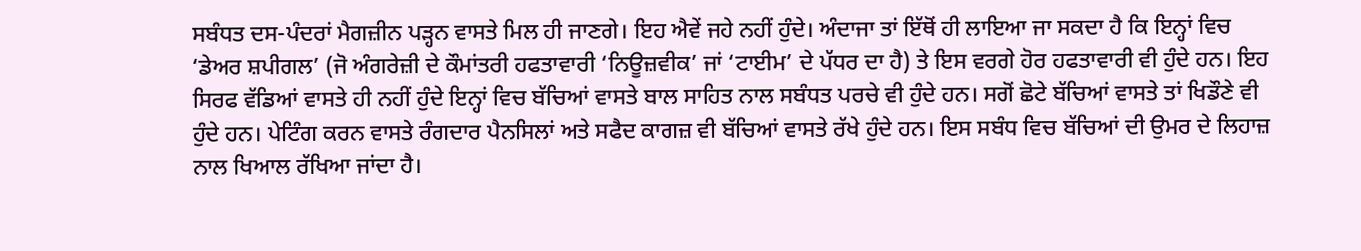ਸਬੰਧਤ ਦਸ-ਪੰਦਰਾਂ ਮੈਗਜ਼ੀਨ ਪੜ੍ਹਨ ਵਾਸਤੇ ਮਿਲ ਹੀ ਜਾਣਗੇ। ਇਹ ਐਵੇਂ ਜਹੇ ਨਹੀਂ ਹੁੰਦੇ। ਅੰਦਾਜਾ ਤਾਂ ਇੱਥੋਂ ਹੀ ਲਾਇਆ ਜਾ ਸਕਦਾ ਹੈ ਕਿ ਇਨ੍ਹਾਂ ਵਿਚ ‘ਡੇਅਰ ਸ਼ਪੀਗਲ’ (ਜੋ ਅੰਗਰੇਜ਼ੀ ਦੇ ਕੌਮਾਂਤਰੀ ਹਫਤਾਵਾਰੀ ‘ਨਿਊਜ਼ਵੀਕ’ ਜਾਂ ‘ਟਾਈਮ’ ਦੇ ਪੱਧਰ ਦਾ ਹੈ) ਤੇ ਇਸ ਵਰਗੇ ਹੋਰ ਹਫਤਾਵਾਰੀ ਵੀ ਹੁੰਦੇ ਹਨ। ਇਹ ਸਿਰਫ ਵੱਡਿਆਂ ਵਾਸਤੇ ਹੀ ਨਹੀਂ ਹੁੰਦੇ ਇਨ੍ਹਾਂ ਵਿਚ ਬੱਚਿਆਂ ਵਾਸਤੇ ਬਾਲ ਸਾਹਿਤ ਨਾਲ ਸਬੰਧਤ ਪਰਚੇ ਵੀ ਹੁੰਦੇ ਹਨ। ਸਗੋਂ ਛੋਟੇ ਬੱਚਿਆਂ ਵਾਸਤੇ ਤਾਂ ਖਿਡੌਣੇ ਵੀ ਹੁੰਦੇ ਹਨ। ਪੇਟਿੰਗ ਕਰਨ ਵਾਸਤੇ ਰੰਗਦਾਰ ਪੈਨਸਿਲਾਂ ਅਤੇ ਸਫੈਦ ਕਾਗਜ਼ ਵੀ ਬੱਚਿਆਂ ਵਾਸਤੇ ਰੱਖੇ ਹੁੰਦੇ ਹਨ। ਇਸ ਸਬੰਧ ਵਿਚ ਬੱਚਿਆਂ ਦੀ ਉਮਰ ਦੇ ਲਿਹਾਜ਼ ਨਾਲ ਖਿਆਲ ਰੱਖਿਆ ਜਾਂਦਾ ਹੈ।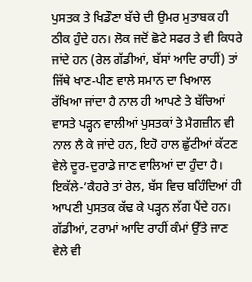ਪੁਸਤਕ ਤੇ ਖਿਡੌਣਾ ਬੱਚੇ ਦੀ ਉਮਰ ਮੁਤਾਬਕ ਹੀ ਠੀਕ ਹੁੰਦੇ ਹਨ। ਲੋਕ ਜਦੋਂ ਛੋਟੇ ਸਫਰ ਤੇ ਵੀ ਕਿਧਰੇ ਜਾਂਦੇ ਹਨ (ਰੇਲ ਗੱਡੀਆਂ, ਬੱਸਾਂ ਆਦਿ ਰਾਹੀਂ) ਤਾਂ ਜਿੱਥੇ ਖਾਣ-ਪੀਣ ਵਾਲੇ ਸਮਾਨ ਦਾ ਖਿਆਲ ਰੱਖਿਆ ਜਾਂਦਾ ਹੈ ਨਾਲ ਹੀ ਆਪਣੇ ਤੇ ਬੱਚਿਆਂ ਵਾਸਤੇ ਪੜ੍ਹਨ ਵਾਲੀਆਂ ਪੁਸਤਕਾਂ ਤੇ ਮੈਗਜ਼ੀਨ ਵੀ ਨਾਲ ਲੈ ਕੇ ਜਾਂਦੇ ਹਨ, ਇਹੋ ਹਾਲ ਛੁੱਟੀਆਂ ਕੱਟਣ ਵੇਲੇ ਦੂਰ-ਦੁਰਾਡੇ ਜਾਣ ਵਾਲਿਆਂ ਦਾ ਹੁੰਦਾ ਹੈ। ਇਕੱਲੇ-’ਕੈਹਰੇ ਤਾਂ ਰੇਲ, ਬੱਸ ਵਿਚ ਬਹਿੰਦਿਆਂ ਹੀ ਆਪਣੀ ਪੁਸਤਕ ਕੱਢ ਕੇ ਪੜ੍ਹਨ ਲੱਗ ਪੈਂਦੇ ਹਨ। ਗੱਡੀਆਂ, ਟਰਾਮਾਂ ਆਦਿ ਰਾਹੀਂ ਕੰਮਾਂ ਉੱਤੇ ਜਾਣ ਵੇਲੇ ਵੀ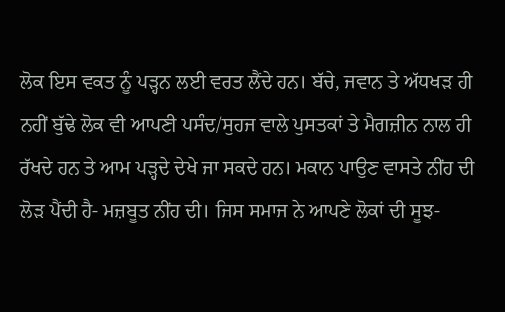ਲੋਕ ਇਸ ਵਕਤ ਨੂੰ ਪੜ੍ਹਨ ਲਈ ਵਰਤ ਲੈਂਦੇ ਹਨ। ਬੱਚੇ, ਜਵਾਨ ਤੇ ਅੱਧਖੜ ਹੀ ਨਹੀਂ ਬੁੱਢੇ ਲੋਕ ਵੀ ਆਪਣੀ ਪਸੰਦ/ਸੁਹਜ ਵਾਲੇ ਪੁਸਤਕਾਂ ਤੇ ਮੈਗਜ਼ੀਨ ਨਾਲ ਹੀ ਰੱਖਦੇ ਹਨ ਤੇ ਆਮ ਪੜ੍ਹਦੇ ਦੇਖੇ ਜਾ ਸਕਦੇ ਹਨ। ਮਕਾਨ ਪਾਉਣ ਵਾਸਤੇ ਨੀਂਹ ਦੀ ਲੋੜ ਪੈਂਦੀ ਹੈ- ਮਜ਼ਬੂਤ ਨੀਂਹ ਦੀ। ਜਿਸ ਸਮਾਜ ਨੇ ਆਪਣੇ ਲੋਕਾਂ ਦੀ ਸੂਝ-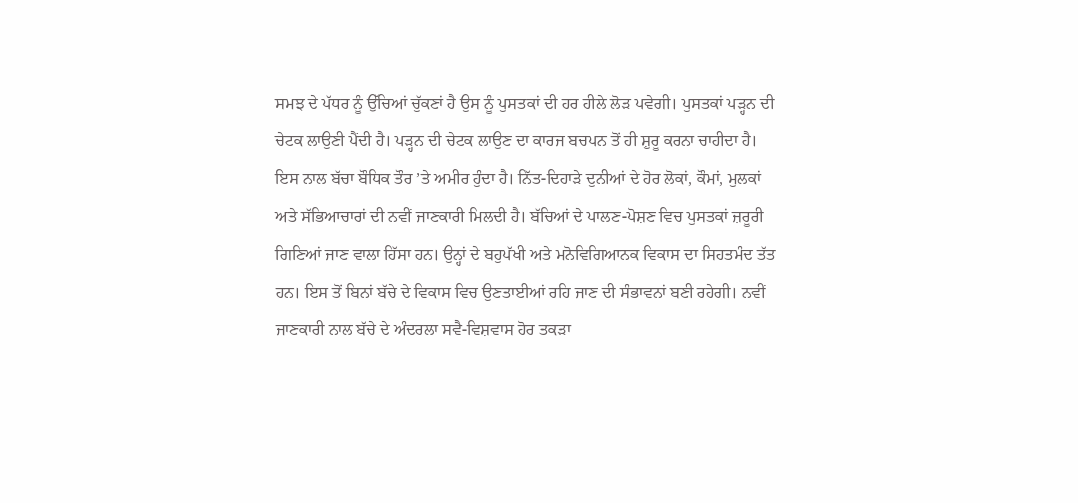ਸਮਝ ਦੇ ਪੱਧਰ ਨੂੰ ਉੱਚਿਆਂ ਚੁੱਕਣਾਂ ਹੈ ਉਸ ਨੂੰ ਪੁਸਤਕਾਂ ਦੀ ਹਰ ਹੀਲੇ ਲੋੜ ਪਵੇਗੀ। ਪੁਸਤਕਾਂ ਪੜ੍ਹਨ ਦੀ ਚੇਟਕ ਲਾਉਣੀ ਪੈਂਦੀ ਹੈ। ਪੜ੍ਹਨ ਦੀ ਚੇਟਕ ਲਾਉਣ ਦਾ ਕਾਰਜ ਬਚਪਨ ਤੋਂ ਹੀ ਸ਼ੁਰੂ ਕਰਨਾ ਚਾਹੀਦਾ ਹੈ। ਇਸ ਨਾਲ ਬੱਚਾ ਬੌਧਿਕ ਤੌਰ ’ਤੇ ਅਮੀਰ ਹੁੰਦਾ ਹੈ। ਨਿੱਤ-ਦਿਹਾੜੇ ਦੁਨੀਆਂ ਦੇ ਹੋਰ ਲੋਕਾਂ, ਕੌਮਾਂ, ਮੁਲਕਾਂ ਅਤੇ ਸੱਭਿਆਚਾਰਾਂ ਦੀ ਨਵੀਂ ਜਾਣਕਾਰੀ ਮਿਲਦੀ ਹੈ। ਬੱਚਿਆਂ ਦੇ ਪਾਲਣ-ਪੋਸ਼ਣ ਵਿਚ ਪੁਸਤਕਾਂ ਜ਼ਰੂਰੀ ਗਿਣਿਆਂ ਜਾਣ ਵਾਲਾ ਹਿੱਸਾ ਹਨ। ਉਨ੍ਹਾਂ ਦੇ ਬਹੁਪੱਖੀ ਅਤੇ ਮਨੋਵਿਗਿਆਨਕ ਵਿਕਾਸ ਦਾ ਸਿਹਤਮੰਦ ਤੱਤ ਹਨ। ਇਸ ਤੋਂ ਬਿਨਾਂ ਬੱਚੇ ਦੇ ਵਿਕਾਸ ਵਿਚ ਉਣਤਾਈਆਂ ਰਹਿ ਜਾਣ ਦੀ ਸੰਭਾਵਨਾਂ ਬਣੀ ਰਹੇਗੀ। ਨਵੀਂ ਜਾਣਕਾਰੀ ਨਾਲ ਬੱਚੇ ਦੇ ਅੰਦਰਲਾ ਸਵੈ-ਵਿਸ਼ਵਾਸ ਹੋਰ ਤਕੜਾ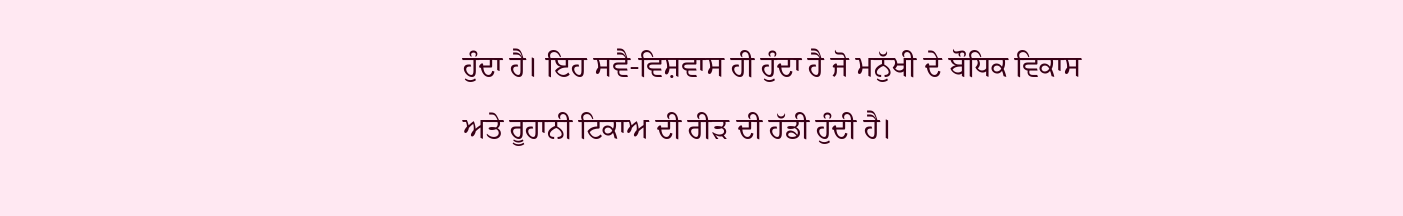ਹੁੰਦਾ ਹੈ। ਇਹ ਸਵੈ-ਵਿਸ਼ਵਾਸ ਹੀ ਹੁੰਦਾ ਹੈ ਜੋ ਮਨੁੱਖੀ ਦੇ ਬੌਧਿਕ ਵਿਕਾਸ ਅਤੇ ਰੂਹਾਨੀ ਟਿਕਾਅ ਦੀ ਰੀੜ ਦੀ ਹੱਡੀ ਹੁੰਦੀ ਹੈ।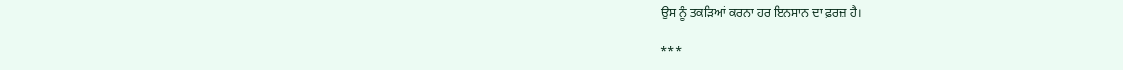ਉਸ ਨੂੰ ਤਕੜਿਆਂ ਕਰਨਾ ਹਰ ਇਨਸਾਨ ਦਾ ਫ਼ਰਜ਼ ਹੈ।

***